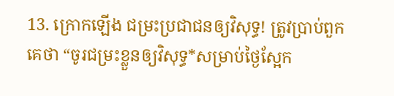13. ក្រោកឡើង ជម្រះប្រជាជនឲ្យវិសុទ្ធ! ត្រូវប្រាប់ពួកគេថា “ចូរជម្រះខ្លួនឲ្យវិសុទ្ធ*សម្រាប់ថ្ងៃស្អែក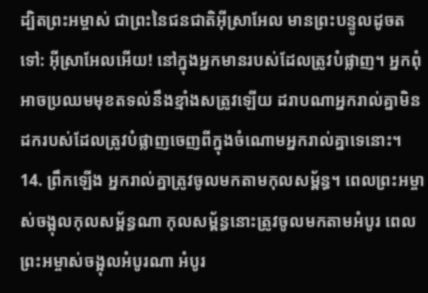ដ្បិតព្រះអម្ចាស់ ជាព្រះនៃជនជាតិអ៊ីស្រាអែល មានព្រះបន្ទូលដូចតទៅ: អ៊ីស្រាអែលអើយ! នៅក្នុងអ្នកមានរបស់ដែលត្រូវបំផ្លាញ។ អ្នកពុំអាចប្រឈមមុខតទល់នឹងខ្មាំងសត្រូវឡើយ ដរាបណាអ្នករាល់គ្នាមិនដករបស់ដែលត្រូវបំផ្លាញចេញពីក្នុងចំណោមអ្នករាល់គ្នាទេនោះ។
14. ព្រឹកឡើង អ្នករាល់គ្នាត្រូវចូលមកតាមកុលសម្ព័ន្ធ។ ពេលព្រះអម្ចាស់ចង្អុលកុលសម្ព័ន្ធណា កុលសម្ព័ន្ធនោះត្រូវចូលមកតាមអំបូរ ពេលព្រះអម្ចាស់ចង្អុលអំបូរណា អំបូរ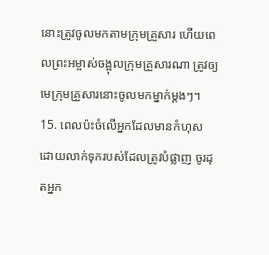នោះត្រូវចូលមកតាមក្រុមគ្រួសារ ហើយពេលព្រះអម្ចាស់ចង្អុលក្រុមគ្រួសារណា ត្រូវឲ្យមេក្រុមគ្រួសារនោះចូលមកម្នាក់ម្ដងៗ។
15. ពេលប៉ះចំលើអ្នកដែលមានកំហុស ដោយលាក់ទុករបស់ដែលត្រូវបំផ្លាញ ចូរដុតអ្នក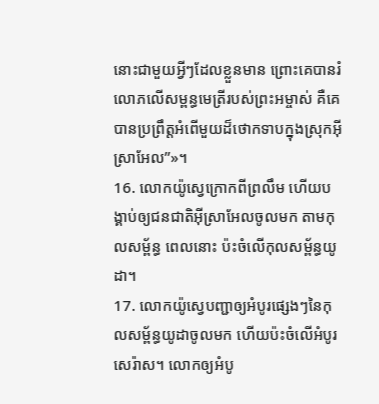នោះជាមួយអ្វីៗដែលខ្លួនមាន ព្រោះគេបានរំលោភលើសម្ពន្ធមេត្រីរបស់ព្រះអម្ចាស់ គឺគេបានប្រព្រឹត្តអំពើមួយដ៏ថោកទាបក្នុងស្រុកអ៊ីស្រាអែល”»។
16. លោកយ៉ូស្វេក្រោកពីព្រលឹម ហើយបង្គាប់ឲ្យជនជាតិអ៊ីស្រាអែលចូលមក តាមកុលសម្ព័ន្ធ ពេលនោះ ប៉ះចំលើកុលសម្ព័ន្ធយូដា។
17. លោកយ៉ូស្វេបញ្ជាឲ្យអំបូរផ្សេងៗនៃកុលសម្ព័ន្ធយូដាចូលមក ហើយប៉ះចំលើអំបូរសេរ៉ាស។ លោកឲ្យអំបូ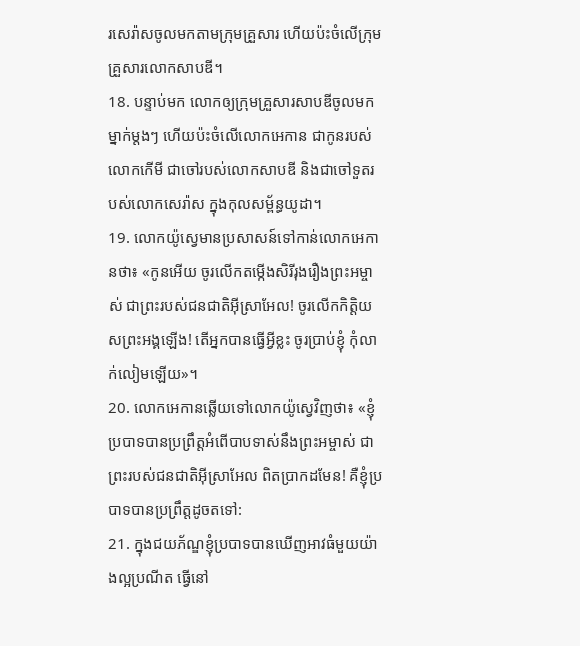រសេរ៉ាសចូលមកតាមក្រុមគ្រួសារ ហើយប៉ះចំលើក្រុមគ្រួសារលោកសាបឌី។
18. បន្ទាប់មក លោកឲ្យក្រុមគ្រួសារសាបឌីចូលមកម្នាក់ម្ដងៗ ហើយប៉ះចំលើលោកអេកាន ជាកូនរបស់លោកកើមី ជាចៅរបស់លោកសាបឌី និងជាចៅទួតរបស់លោកសេរ៉ាស ក្នុងកុលសម្ព័ន្ធយូដា។
19. លោកយ៉ូស្វេមានប្រសាសន៍ទៅកាន់លោកអេកានថា៖ «កូនអើយ ចូរលើកតម្កើងសិរីរុងរឿងព្រះអម្ចាស់ ជាព្រះរបស់ជនជាតិអ៊ីស្រាអែល! ចូរលើកកិត្តិយសព្រះអង្គឡើង! តើអ្នកបានធ្វើអ្វីខ្លះ ចូរប្រាប់ខ្ញុំ កុំលាក់លៀមឡើយ»។
20. លោកអេកានឆ្លើយទៅលោកយ៉ូស្វេវិញថា៖ «ខ្ញុំប្របាទបានប្រព្រឹត្តអំពើបាបទាស់នឹងព្រះអម្ចាស់ ជាព្រះរបស់ជនជាតិអ៊ីស្រាអែល ពិតប្រាកដមែន! គឺខ្ញុំប្របាទបានប្រព្រឹត្តដូចតទៅ:
21. ក្នុងជយភ័ណ្ឌខ្ញុំប្របាទបានឃើញអាវធំមួយយ៉ាងល្អប្រណីត ធ្វើនៅ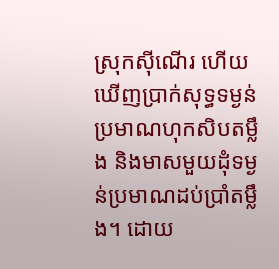ស្រុកស៊ីណើរ ហើយឃើញប្រាក់សុទ្ធទម្ងន់ប្រមាណហុកសិបតម្លឹង និងមាសមួយដុំទម្ងន់ប្រមាណដប់ប្រាំតម្លឹង។ ដោយ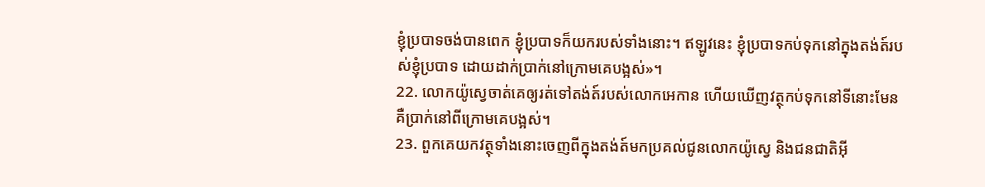ខ្ញុំប្របាទចង់បានពេក ខ្ញុំប្របាទក៏យករបស់ទាំងនោះ។ ឥឡូវនេះ ខ្ញុំប្របាទកប់ទុកនៅក្នុងតង់ត៍របស់ខ្ញុំប្របាទ ដោយដាក់ប្រាក់នៅក្រោមគេបង្អស់»។
22. លោកយ៉ូស្វេចាត់គេឲ្យរត់ទៅតង់ត៍របស់លោកអេកាន ហើយឃើញវត្ថុកប់ទុកនៅទីនោះមែន គឺប្រាក់នៅពីក្រោមគេបង្អស់។
23. ពួកគេយកវត្ថុទាំងនោះចេញពីក្នុងតង់ត៍មកប្រគល់ជូនលោកយ៉ូស្វេ និងជនជាតិអ៊ី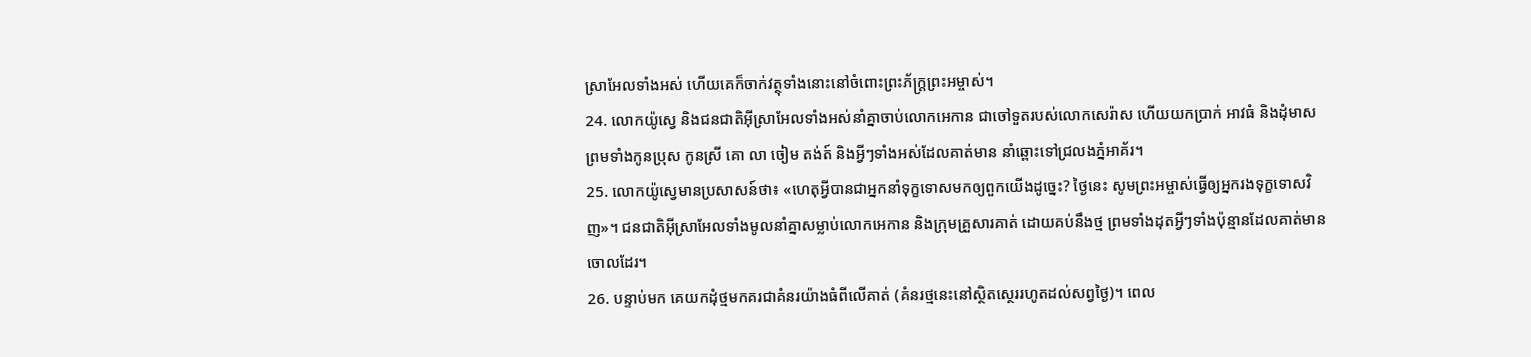ស្រាអែលទាំងអស់ ហើយគេក៏ចាក់វត្ថុទាំងនោះនៅចំពោះព្រះភ័ក្ត្រព្រះអម្ចាស់។
24. លោកយ៉ូស្វេ និងជនជាតិអ៊ីស្រាអែលទាំងអស់នាំគ្នាចាប់លោកអេកាន ជាចៅទួតរបស់លោកសេរ៉ាស ហើយយកប្រាក់ អាវធំ និងដុំមាស ព្រមទាំងកូនប្រុស កូនស្រី គោ លា ចៀម តង់ត៍ និងអ្វីៗទាំងអស់ដែលគាត់មាន នាំឆ្ពោះទៅជ្រលងភ្នំអាគ័រ។
25. លោកយ៉ូស្វេមានប្រសាសន៍ថា៖ «ហេតុអ្វីបានជាអ្នកនាំទុក្ខទោសមកឲ្យពួកយើងដូច្នេះ? ថ្ងៃនេះ សូមព្រះអម្ចាស់ធ្វើឲ្យអ្នករងទុក្ខទោសវិញ»។ ជនជាតិអ៊ីស្រាអែលទាំងមូលនាំគ្នាសម្លាប់លោកអេកាន និងក្រុមគ្រួសារគាត់ ដោយគប់នឹងថ្ម ព្រមទាំងដុតអ្វីៗទាំងប៉ុន្មានដែលគាត់មានចោលដែរ។
26. បន្ទាប់មក គេយកដុំថ្មមកគរជាគំនរយ៉ាងធំពីលើគាត់ (គំនរថ្មនេះនៅស្ថិតស្ថេររហូតដល់សព្វថ្ងៃ)។ ពេល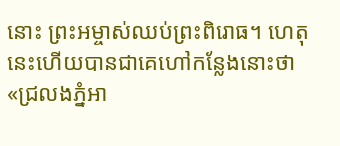នោះ ព្រះអម្ចាស់ឈប់ព្រះពិរោធ។ ហេតុនេះហើយបានជាគេហៅកន្លែងនោះថា «ជ្រលងភ្នំអា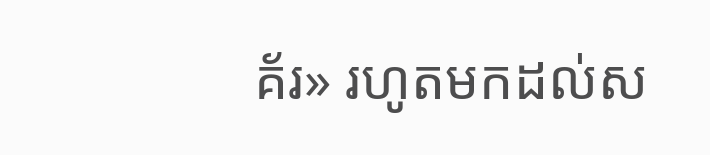គ័រ» រហូតមកដល់ស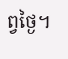ព្វថ្ងៃ។